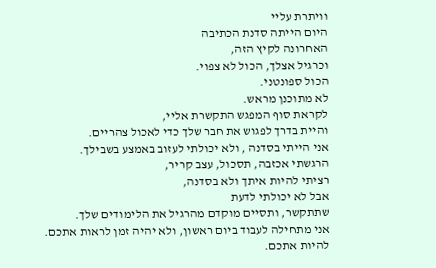וויתרת עליי
היום הייתה סדנת הכתיבה
האחרונה לקיץ הזה,
וכרגיל אצלך, הכול לא צפוי.
הכול ספונטני.
לא מתוכנן מראש.
לקראת סוף המפגש התקשרת אליי,
והיית בדרך לפגוש את חבר שלך כדי לאכול צהריים.
אני הייתי בסדנה , ולא יכולתי לעזוב באמצע בשבילך.
הרגשתי אכזבה, תסכול, עצב קריר,
רציתי להיות איתך ולא בסדנה,
אבל לא יכולתי לדעת
שתתקשר, ותסיים מוקדם מהרגיל את הלימודים שלך.
אני מתחילה לעבוד ביום ראשון, ולא יהיה זמן לראות אתכם.
להיות אתכם.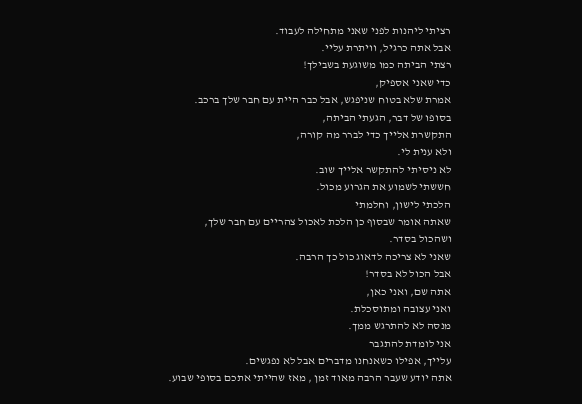רציתי ליהנות לפני שאני מתחילה לעבוד.
אבל אתה כרגיל, וויתרת עליי.
רצתי הביתה כמו משוגעת בשבילך!
כדי שאני אספיק,
אמרת שלא בטוח שניפגש, אבל כבר היית עם חבר שלך ברכב.
בסופו של דבר, הגעתי הביתה,
התקשרת אלייך כדי לברר מה קורה,
ולא ענית לי.
לא ניסיתי להתקשר אלייך שוב.
חששתי לשמוע את הגרוע מכול.
הלכתי לישון, וחלמתי
שאתה אומר שבסוף כן הלכת לאכול צהריים עם חבר שלך,
ושהכול בסדר.
שאני לא צריכה לדאוג כול כך הרבה.
אבל הכול לא בסדר!
אתה שם, ואני כאן,
ואני עצובה ומתוסכלת.
מנסה לא להתרגש ממך.
אני לומדת להתגבר
עלייך, אפילו כשאנחנו מדברים אבל לא נפגשים.
אתה יודע שעבר הרבה מאוד זמן , מאז שהייתי אתכם בסופי שבוע.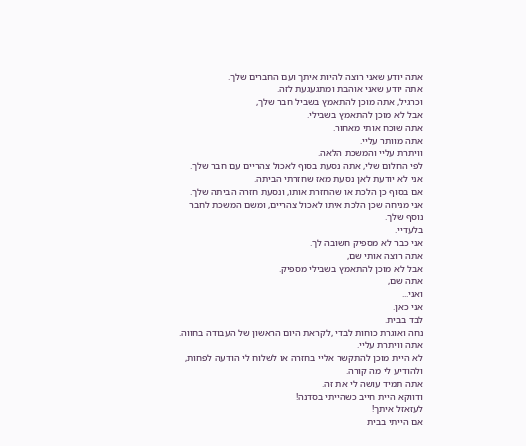אתה יודע שאני רוצה להיות איתך ועם החברים שלך.
אתה יודע שאני אוהבת ומתגעגעת לזה.
וכרגיל, אתה מוכן להתאמץ בשביל חבר שלך,
אבל לא מוכן להתאמץ בשבילי.
אתה שוכח אותי מאחור.
אתה מוותר עליי.
וויתרת עליי והמשכת הלאה.
לפי החלום שלי, אתה נסעת בסוף לאכול צהריים עם חבר שלך.
אני לא יודעת לאן נסעת מאז שחזרתי הביתה.
אם בסוף כן הלכת או שהחזרת אותו, ונסעת חזרה הביתה שלך.
אני מניחה שכן הלכת איתו לאכול צהריים, ומשם המשכת לחבר
נוסף שלך.
בלעדיי.
אני כבר לא מספיק חשובה לך.
אתה רוצה אותי שם,
אבל לא מוכן להתאמץ בשבילי מספיק.
אתה שם,
ואני...
אני כאן.
לבד בבית.
נחה ואוגרת כוחות לבדי ,לקראת היום הראשון של העבודה בחווה.
אתה וויתרת עליי.
לא היית מוכן להתקשר אליי בחזרה או לשלוח לי הודעה לפחות,
ולהודיע לי מה קורה.
אתה תמיד עושה לי את זה.
ודווקא היית חייב כשהייתי בסדנה!
לעזאזל איתך!
אם הייתי בבית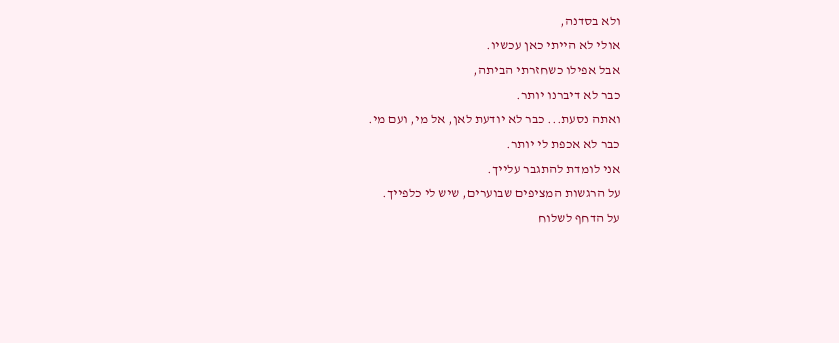ולא בסדנה,
אולי לא הייתי כאן עכשיו.
אבל אפילו כשחזרתי הביתה,
כבר לא דיברנו יותר.
ואתה נסעת... כבר לא יודעת לאן, אל מי, ועם מי.
כבר לא אכפת לי יותר.
אני לומדת להתגבר עלייך.
על הרגשות המציפים שבוערים, שיש לי כלפייך.
על הדחף לשלוח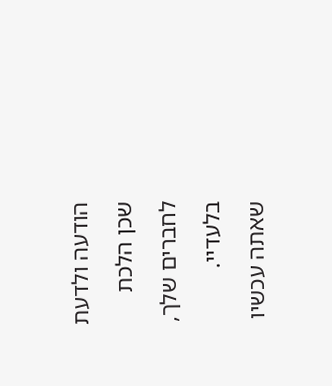הודעה ולדעת שכן הלכת לחברים שלך, בלעדיי.
שאתה עכשיו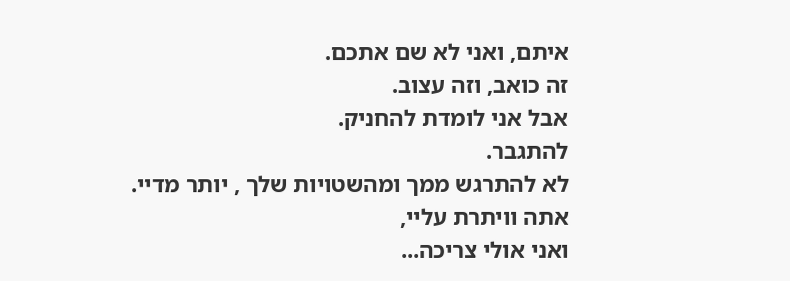איתם, ואני לא שם אתכם.
זה כואב, וזה עצוב.
אבל אני לומדת להחניק.
להתגבר.
לא להתרגש ממך ומהשטויות שלך , יותר מדיי.
אתה וויתרת עליי,
ואני אולי צריכה...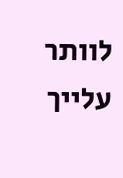לוותר עלייך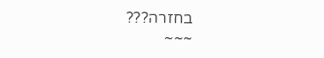בחזרה???
~~~